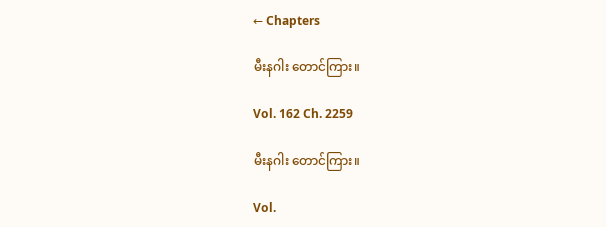← Chapters

မီးနဂါး တောင်ကြား။

Vol. 162 Ch. 2259

မီးနဂါး တောင်ကြား။

Vol.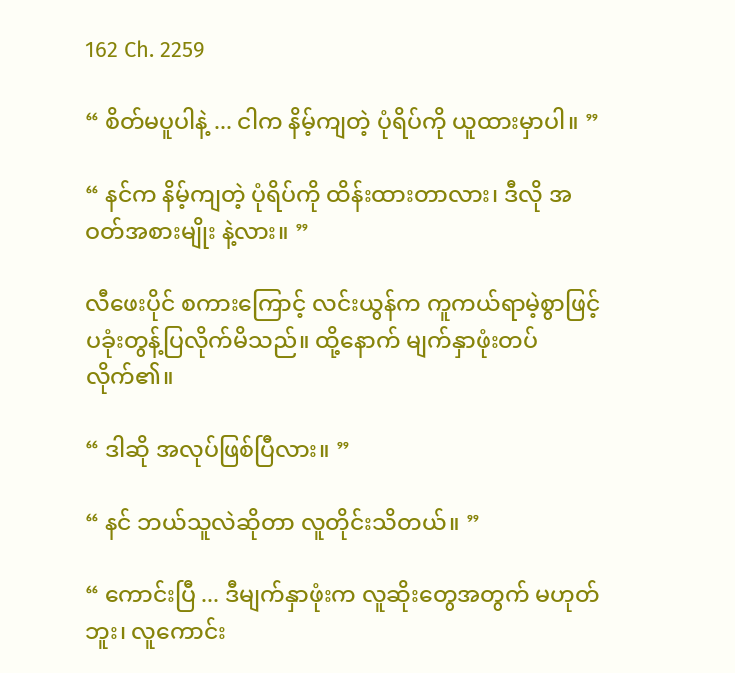162 Ch. 2259

“ စိတ်မပူပါနဲ့ ... ငါက နိမ့်ကျတဲ့ ပုံရိပ်ကို ယူထားမှာပါ။ ”

“ နင်က နိမ့်ကျတဲ့ ပုံရိပ်ကို ထိန်းထားတာလား၊ ဒီလို အဝတ်အစားမျိုး နဲ့လား။ ”

လီဖေးပိုင် စကားကြောင့် လင်းယွန်က ကူကယ်ရာမဲ့စွာဖြင့် ပခုံးတွန့်ပြလိုက်မိသည်။ ထို့နောက် မျက်နှာဖုံးတပ်လိုက်၏။

“ ဒါဆို အလုပ်ဖြစ်ပြီလား။ ”

“ နင် ဘယ်သူလဲဆိုတာ လူတိုင်းသိတယ်။ ”

“ ကောင်းပြီ ... ဒီမျက်နှာဖုံးက လူဆိုးတွေအတွက် မဟုတ်ဘူး၊ လူကောင်း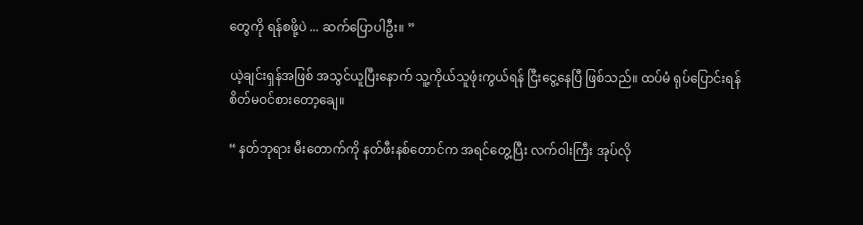တွေကို ရန်စဖို့ပဲ ... ဆက်ပြောပါဦး။ ”

ယဲ့ချင်းရှန်အဖြစ် အသွင်ယူပြီးနောက် သူ့ကိုယ်သူဖုံးကွယ်ရန် ငြီးငွေ့နေပြီ ဖြစ်သည်။ ထပ်မံ ရုပ်ပြောင်းရန် စိတ်မဝင်စားတော့ချေ။

“ နတ်ဘုရား မီးတောက်ကို နတ်ဖီးနစ်တောင်က အရင်တွေ့ပြီး လက်ဝါးကြီး အုပ်လို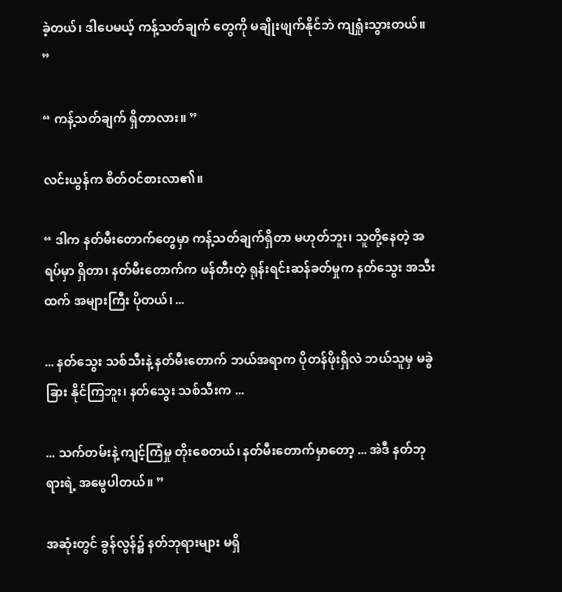ခဲ့တယ်၊ ဒါပေမယ့် ကန့်သတ်ချက် တွေကို မချိုးဖျက်နိုင်ဘဲ ကျရှုံးသွားတယ်။ ”

“ ကန့်သတ်ချက် ရှိတာလား။ ”

လင်းယွန်က စိတ်ဝင်စားလာ၏။

“ ဒါက နတ်မီးတောက်တွေမှာ ကန့်သတ်ချက်ရှိတာ မဟုတ်ဘူး၊ သူတို့နေတဲ့ အရပ်မှာ ရှိတာ၊ နတ်မီးတောက်က ဖန်တီးတဲ့ ရုန်းရင်းဆန်ခတ်မှုက နတ်သွေး အသီးထက် အများကြီး ပိုတယ်၊ ...

... နတ်သွေး သစ်သီးနဲ့ နတ်မီးတောက် ဘယ်အရာက ပိုတန်ဖိုးရှိလဲ ဘယ်သူမှ မခွဲခြား နိုင်ကြဘူး၊ နတ်သွေး သစ်သီးက ...

... သက်တမ်းနဲ့ ကျင့်ကြံမှု တိုးစေတယ်၊ နတ်မီးတောက်မှာတော့ ... အဲဒီ နတ်ဘုရားရဲ့ အမွေပါတယ်။ ”

အဆုံးတွင် ခွန်လွန်၌ နတ်ဘုရားများ မရှိ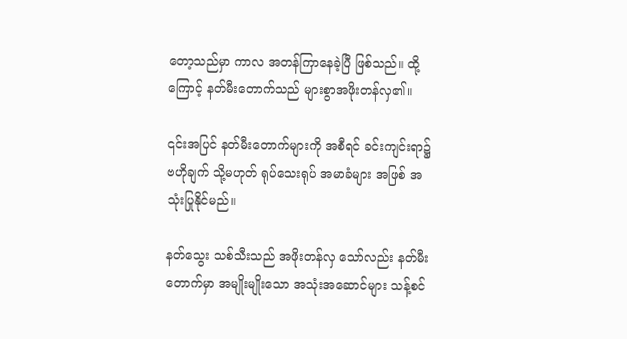တော့သည်မှာ ကာလ အတန်ကြာနေခဲ့ပြီ ဖြစ်သည်။ ထို့ကြောင့် နတ်မီးတောက်သည် များစွာအဖိုးတန်လှ၏။

၎င်းအပြင် နတ်မီးတောက်များကို အစီရင် ခင်းကျင်းရာ၌ ဗဟိုချက် သို့မဟုတ် ရုပ်သေးရုပ် အမာခံများ အဖြစ် အသုံးပြုနိုင်မည်။

နတ်သွေး သစ်သီးသည် အဖိုးတန်လှ သော်လည်း နတ်မီးတောက်မှာ အမျိုးမျိုးသော အသုံးအဆောင်များ သန့်စင်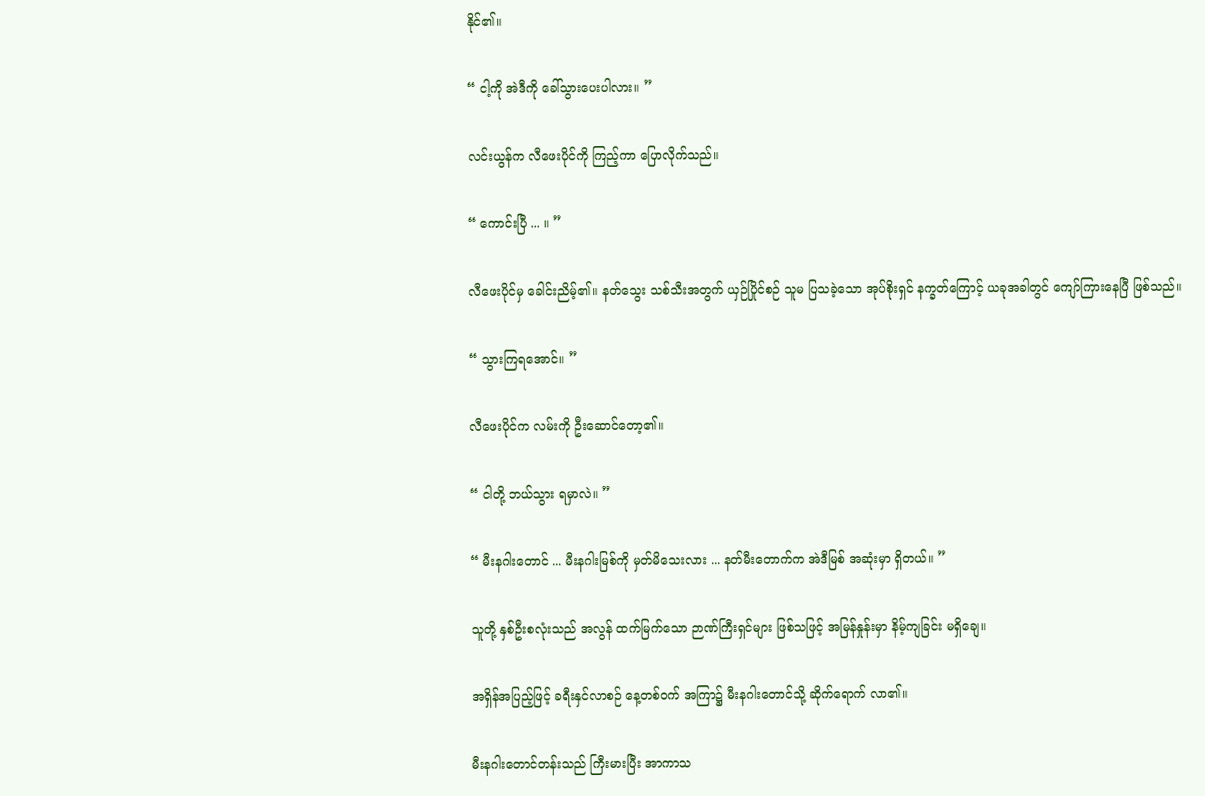နိုင်၏။

“ ငါ့ကို အဲဒီကို ခေါ်သွားပေးပါလား။ ”

လင်းယွန်က လီဖေးပိုင်ကို ကြည့်ကာ ပြောလိုက်သည်။

“ ကောင်းပြီ ... ။ ”

လီဖေးပိုင်မှ ခေါင်းညိမ့်၏။ နတ်သွေး သစ်သီးအတွက် ယှဉ်ပြိုင်စဉ် သူမ ပြသခဲ့သော အုပ်စိုးရှင် နက္ခတ်ကြောင့် ယခုအခါတွင် ကျော်ကြားနေပြီ ဖြစ်သည်။

“ သွားကြရအောင်။ ”

လီဖေးပိုင်က လမ်းကို ဦးဆောင်တော့၏။

“ ငါတို့ ဘယ်သွား ရမှာလဲ။ ”

“ မီးနဂါးတောင် ... မီးနဂါးမြစ်ကို မှတ်မိသေးလား ... နတ်မီးတောက်က အဲဒီမြစ် အဆုံးမှာ ရှိတယ်။ ”

သူတို့ နှစ်ဦးစလုံးသည် အလွန် ထက်မြက်သော ဉာဏ်ကြီးရှင်များ ဖြစ်သဖြင့် အမြန်နှုန်းမှာ နိမ့်ကျခြင်း မရှိချေ။

အရှိန်အပြည့်ဖြင့် ခရီးနှင်လာစဉ် နေ့တစ်ဝက် အကြာ၌ မီးနဂါးတောင်သို့ ဆိုက်ရောက် လာ၏။

မီးနဂါးတောင်တန်းသည် ကြီးမားပြီး အာကာသ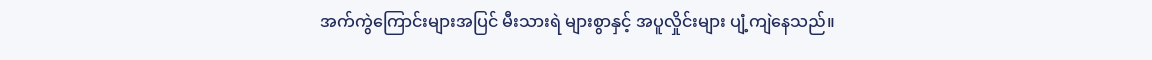အက်ကွဲကြောင်းများအပြင် မီးသားရဲ များစွာနှင့် အပူလှိုင်းများ ပျံ့ကျဲနေသည်။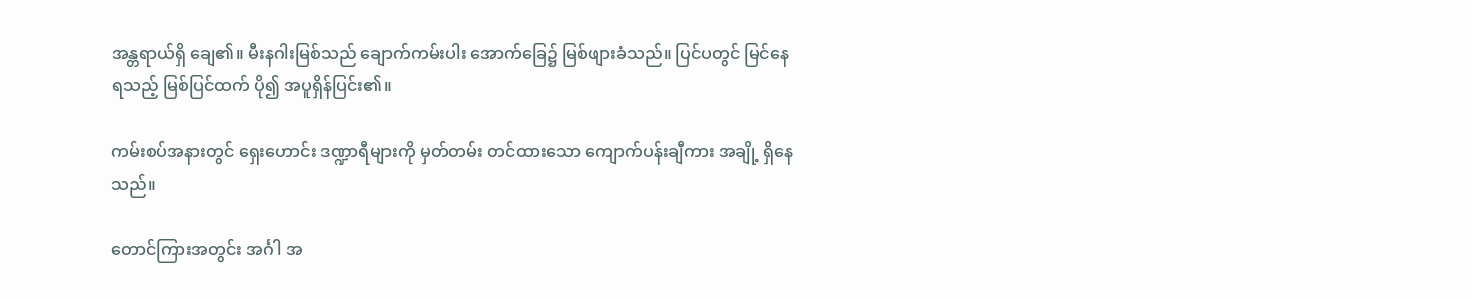အန္တရာယ်ရှိ ချေ၏။ မီးနဂါးမြစ်သည် ချောက်ကမ်းပါး အောက်ခြေ၌ မြစ်ဖျားခံသည်။ ပြင်ပတွင် မြင်နေရသည့် မြစ်ပြင်ထက် ပို၍ အပူရှိန်ပြင်း၏။

ကမ်းစပ်အနားတွင် ရှေးဟောင်း ဒဏ္ဍာရီများကို မှတ်တမ်း တင်ထားသော ကျောက်ပန်းချီကား အချို့ ရှိနေသည်။

တောင်ကြားအတွင်း အင်္ဂါ အ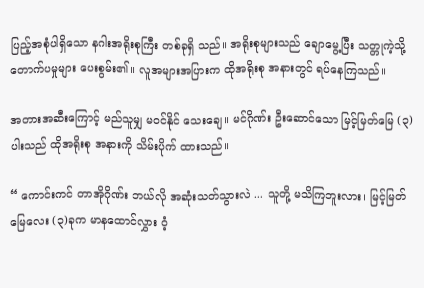ပြည့်အစုံပါရှိသော နဂါးအရိုးစုကြီး တစ်ခုရှိ သည်။ အရိုးစုများသည် ချောမွေ့ပြီး သတ္တုကဲ့သို့ တောက်ပမှုများ ပေးစွမ်း၏။ လူအများအပြားက ထိုအရိုးစု အနားတွင် ရပ်နေကြသည်။

အတားအဆီးကြောင့် မည်သူမျှ မဝင်နိုင် သေးချေ။ မင်ဂိုဏ်း ဦးဆောင်သော မြင့်မြတ်မြေ (၃)ပါးသည် ထိုအရိုးစု အနားကို သိမ်းပိုက် ထားသည်။

“ ကောင်းကင် တာအိုဂိုဏ်း ဘယ်လို အဆုံးသတ်သွားလဲ ... သူတို့ မသိကြဘူးလား၊ မြင့်မြတ်မြေလေး (၃)ခုက မာနထောင်လွှား ဝံ့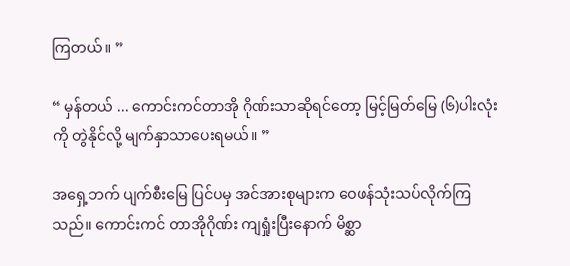ကြတယ်။ ”

“ မှန်တယ် ... ကောင်းကင်တာအို ဂိုဏ်းသာဆိုရင်တော့ မြင့်မြတ်မြေ (၆)ပါးလုံးကို တွဲနိုင်လို့ မျက်နှာသာပေးရမယ်။ ”

အရှေ့ဘက် ပျက်စီးမြေ ပြင်ပမှ အင်အားစုများက ဝေဖန်သုံးသပ်လိုက်ကြသည်။ ကောင်းကင် တာအိုဂိုဏ်း ကျရှုံးပြီးနောက် မိစ္ဆာ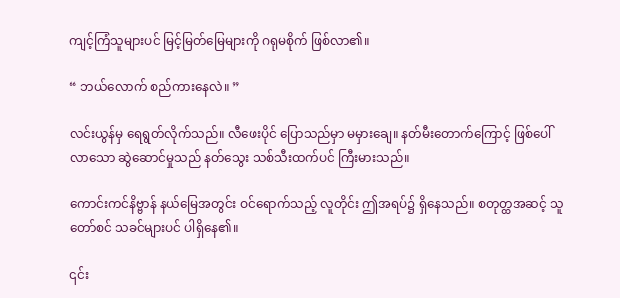ကျင့်ကြံသူများပင် မြင့်မြတ်မြေများကို ဂရုမစိုက် ဖြစ်လာ၏။

“ ဘယ်လောက် စည်ကားနေလဲ။ ”

လင်းယွန်မှ ရေရွတ်လိုက်သည်။ လီဖေးပိုင် ပြောသည်မှာ မမှားချေ။ နတ်မီးတောက်ကြောင့် ဖြစ်ပေါ်လာသော ဆွဲဆောင်မှုသည် နတ်သွေး သစ်သီးထက်ပင် ကြီးမားသည်။

ကောင်းကင်နိဗ္ဗာန် နယ်မြေအတွင်း ဝင်ရောက်သည့် လူတိုင်း ဤအရပ်၌ ရှိနေသည်။ စတုတ္ထအဆင့် သူတော်စင် သခင်များပင် ပါရှိနေ၏။

၎င်း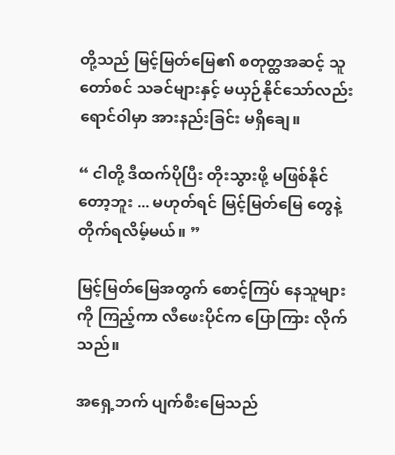တို့သည် မြင့်မြတ်မြေ၏ စတုတ္ထအဆင့် သူတော်စင် သခင်များနှင့် မယှဉ်နိုင်သော်လည်း ရောင်ဝါမှာ အားနည်းခြင်း မရှိချေ။

“ ငါတို့ ဒီထက်ပိုပြီး တိုးသွားဖို့ မဖြစ်နိုင်တော့ဘူး ... မဟုတ်ရင် မြင့်မြတ်မြေ တွေနဲ့ တိုက်ရလိမ့်မယ်။ ”

မြင့်မြတ်မြေအတွက် စောင့်ကြပ် နေသူများကို ကြည့်ကာ လီဖေးပိုင်က ပြောကြား လိုက်သည်။

အရှေ့ဘက် ပျက်စီးမြေသည်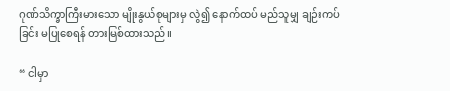ဂုဏ်သိက္ခာကြီးမားသော မျိုးနွယ်စုများမှ လွဲ၍ နောက်ထပ် မည်သူမျှ ချဉ်းကပ်ခြင်း မပြုစေရန် တားမြစ်ထားသည်။

“ ငါမှာ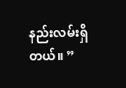နည်းလမ်းရှိတယ်။ ”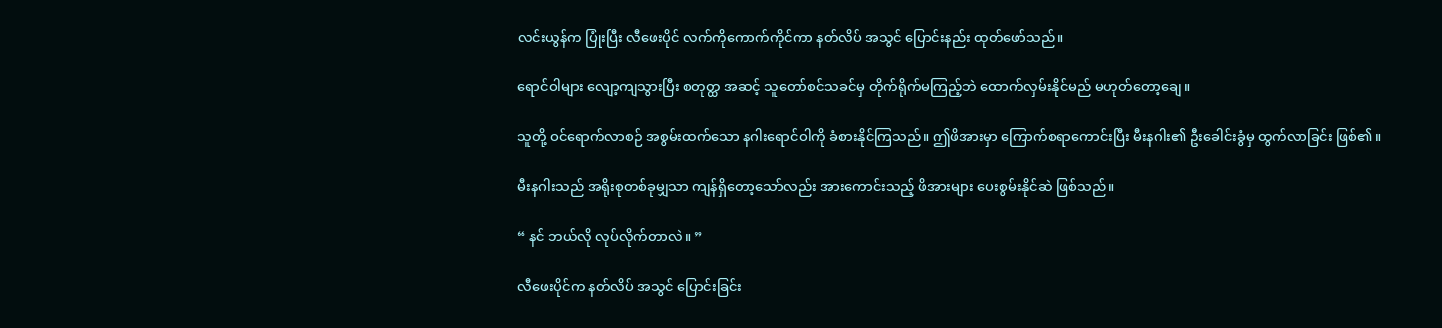လင်းယွန်က ပြုံးပြီး လီဖေးပိုင် လက်ကိုကောက်ကိုင်ကာ နတ်လိပ် အသွင် ပြောင်းနည်း ထုတ်ဖော်သည်။

ရောင်ဝါများ လျော့ကျသွားပြီး စတုတ္ထ အဆင့် သူတော်စင်သခင်မှ တိုက်ရိုက်မကြည့်ဘဲ ထောက်လှမ်းနိုင်မည် မဟုတ်တော့ချေ။

သူတို့ ဝင်ရောက်လာစဉ် အစွမ်းထက်သော နဂါးရောင်ဝါကို ခံစားနိုင်ကြသည်။ ဤဖိအားမှာ ကြောက်စရာကောင်းပြီး မီးနဂါး၏ ဦးခေါင်းခွံမှ ထွက်လာခြင်း ဖြစ်၏။

မီးနဂါးသည် အရိုးစုတစ်ခုမျှသာ ကျန်ရှိတော့သော်လည်း အားကောင်းသည့် ဖိအားများ ပေးစွမ်းနိုင်ဆဲ ဖြစ်သည်။

“ နင် ဘယ်လို လုပ်လိုက်တာလဲ။ ”

လီဖေးပိုင်က နတ်လိပ် အသွင် ပြောင်းခြင်း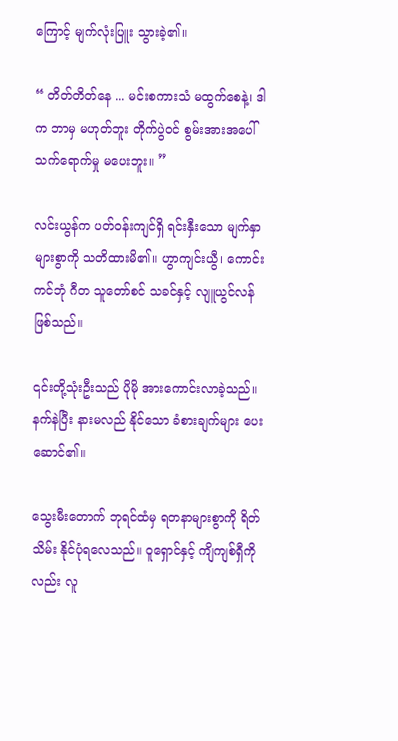ကြောင့် မျက်လုံးပြူး သွားခဲ့၏။

“ တိတ်တိတ်နေ ... မင်းစကားသံ မထွက်စေနဲ့၊ ဒါက ဘာမှ မဟုတ်ဘူး တိုက်ပွဲဝင် စွမ်းအားအပေါ် သက်ရောက်မှု မပေးဘူး။ ”

လင်းယွန်က ပတ်ဝန်းကျင်ရှိ ရင်းနှီးသော မျက်နှာများစွာကို သတိထားမိ၏။ ဟွာကျင်းယွီ၊ ကောင်းကင်ဘုံ ဂီတ သူတော်စင် သခင်နှင့် လျူယွင်လန် ဖြစ်သည်။

၎င်းတို့သုံးဦးသည် ပိုမို အားကောင်းလာခဲ့သည်။ နက်နဲပြီး နားမလည် နိုင်သော ခံစားချက်များ ပေးဆောင်၏။

သွေးမီးတောက် ဘုရင်ထံမှ ရတနာများစွာကို ရိတ်သိမ်း နိုင်ပုံရလေသည်။ ဝူရှောင်နှင့် ကျိကျစ်ရှီကိုလည်း လူ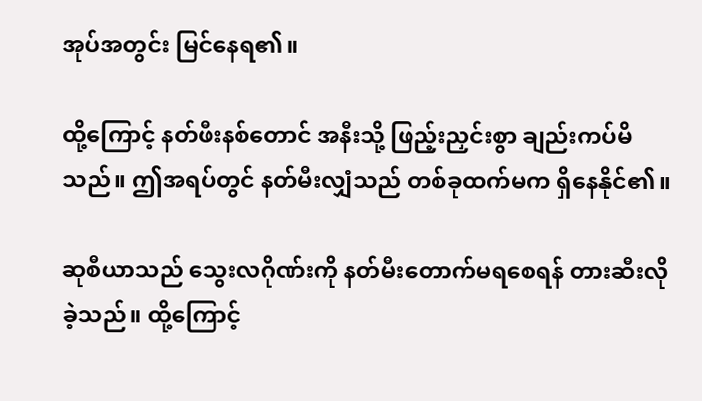အုပ်အတွင်း မြင်နေရ၏။

ထို့ကြောင့် နတ်ဖီးနစ်တောင် အနီးသို့ ဖြည့်းညှင်းစွာ ချည်းကပ်မိသည်။ ဤအရပ်တွင် နတ်မီးလျှံသည် တစ်ခုထက်မက ရှိနေနိုင်၏။

ဆုစီယာသည် သွေးလဂိုဏ်းကို နတ်မီးတောက်မရစေရန် တားဆီးလိုခဲ့သည်။ ထို့ကြောင့်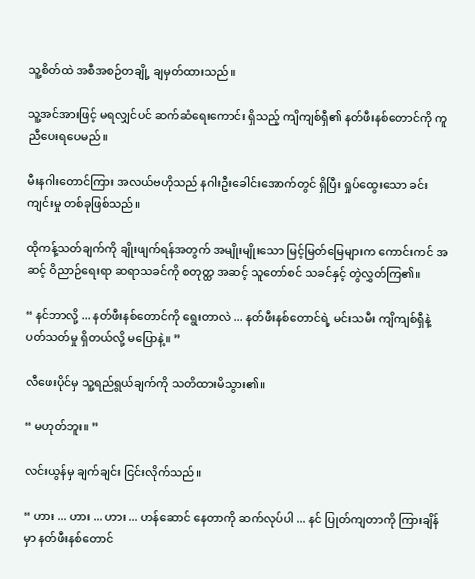သူ့စိတ်ထဲ အစီအစဉ်တချို့ ချမှတ်ထားသည်။

သူ့အင်အားဖြင့် မရလျှင်ပင် ဆက်ဆံရေးကောင်း ရှိသည့် ကျိကျစ်ရှီ၏ နတ်ဖီးနစ်တောင်ကို ကူညီပေးရပေမည်။

မီးနဂါးတောင်ကြား အလယ်ဗဟိုသည် နဂါးဦးခေါင်းအောက်တွင် ရှိပြီး ရှုပ်ထွေးသော ခင်းကျင်းမှု တစ်ခုဖြစ်သည်။

ထိုကန့်သတ်ချက်ကို ချိုးဖျက်ရန်အတွက် အမျိုးမျိုးသော မြင့်မြတ်မြေများက ကောင်းကင် အဆင့် ဝိညာဉ်ရေးရာ ဆရာသခင်ကို စတုတ္ထ အဆင့် သူတော်စင် သခင်နှင့် တွဲလွှတ်ကြ၏။

“ နင်ဘာလို့ ... နတ်ဖီးနစ်တောင်ကို ရွေးတာလဲ ... နတ်ဖီးနစ်တောင်ရဲ့ မင်းသမီး ကျိကျစ်ရှီနဲ့ ပတ်သတ်မှု ရှိတယ်လို့ မပြောနဲ့။ ”

လီဖေးပိုင်မှ သူ့ရည်ရွယ်ချက်ကို သတိထားမိသွား၏။

“ မဟုတ်ဘူး။ ”

လင်းယွန်မှ ချက်ချင်း ငြင်းလိုက်သည်။

“ ဟား ... ဟား ... ဟား ... ဟန်ဆောင် နေတာကို ဆက်လုပ်ပါ ... နင် ပြုတ်ကျတာကို ကြားချိန်မှာ နတ်ဖီးနစ်တောင်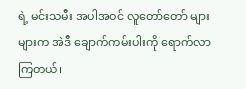ရဲ့ မင်းသမီး အပါအဝင် လူတော်တော် များများက အဲဒီ ချောက်ကမ်းပါးကို ရောက်လာကြတယ်၊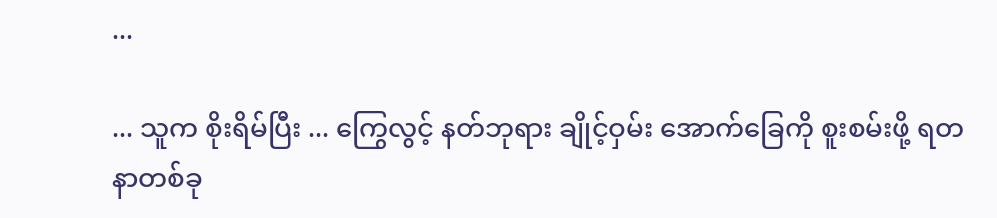...

... သူက စိုးရိမ်ပြီး ... ကြွေလွင့် နတ်ဘုရား ချိုင့်ဝှမ်း အောက်ခြေကို စူးစမ်းဖို့ ရတနာတစ်ခု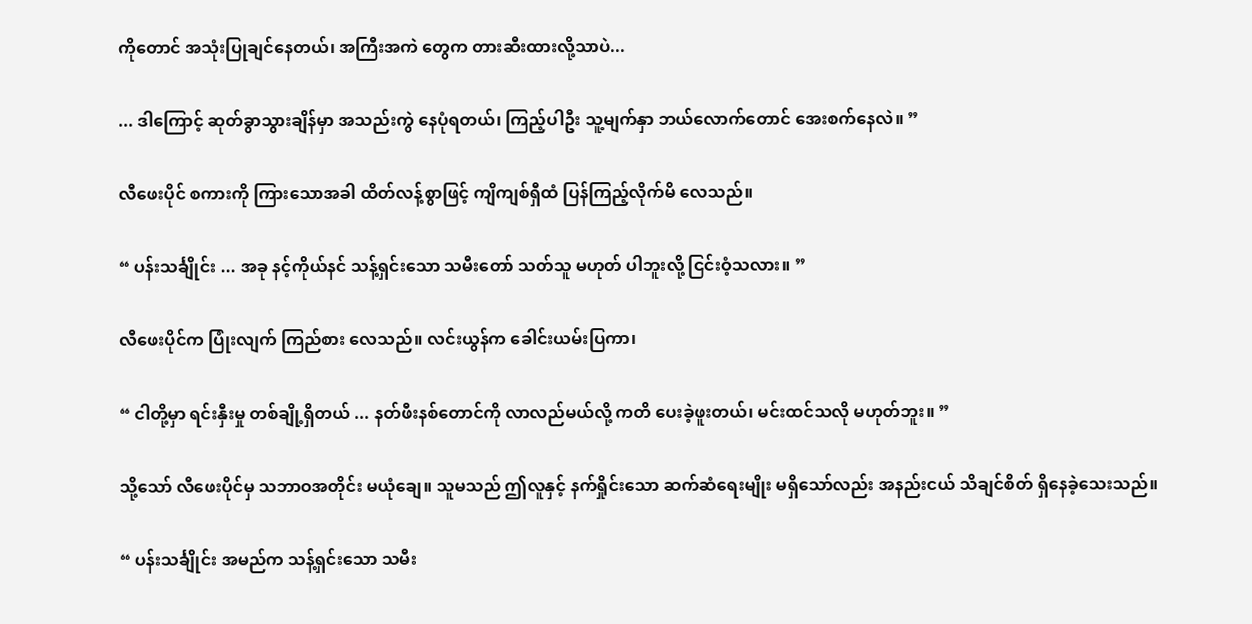ကိုတောင် အသုံးပြုချင်နေတယ်၊ အကြီးအကဲ တွေက တားဆီးထားလို့သာပဲ...

... ဒါကြောင့် ဆုတ်ခွာသွားချိန်မှာ အသည်းကွဲ နေပုံရတယ်၊ ကြည့်ပါဦး သူ့မျက်နှာ ဘယ်လောက်တောင် အေးစက်နေလဲ။ ”

လီဖေးပိုင် စကားကို ကြားသောအခါ ထိတ်လန့်စွာဖြင့် ကျိကျစ်ရှီထံ ပြန်ကြည့်လိုက်မိ လေသည်။

“ ပန်းသင်္ချိုင်း ... အခု နင့်ကိုယ်နင် သန့်ရှင်းသော သမီးတော် သတ်သူ မဟုတ် ပါဘူးလို့ ငြင်းဝံ့သလား။ ”

လီဖေးပိုင်က ပြုံးလျက် ကြည်စား လေသည်။ လင်းယွန်က ခေါင်းယမ်းပြကာ၊

“ ငါတို့မှာ ရင်းနှီးမှု တစ်ချို့ရှိတယ် ... နတ်ဖီးနစ်တောင်ကို လာလည်မယ်လို့ ကတိ ပေးခဲ့ဖူးတယ်၊ မင်းထင်သလို မဟုတ်ဘူး။ ”

သို့သော် လီဖေးပိုင်မှ သဘာဝအတိုင်း မယုံချေ။ သူမသည် ဤလူနှင့် နက်ရှိုင်းသော ဆက်ဆံရေးမျိုး မရှိသော်လည်း အနည်းငယ် သိချင်စိတ် ရှိနေခဲ့သေးသည်။

“ ပန်းသင်္ချိုင်း အမည်က သန့်ရှင်းသော သမီး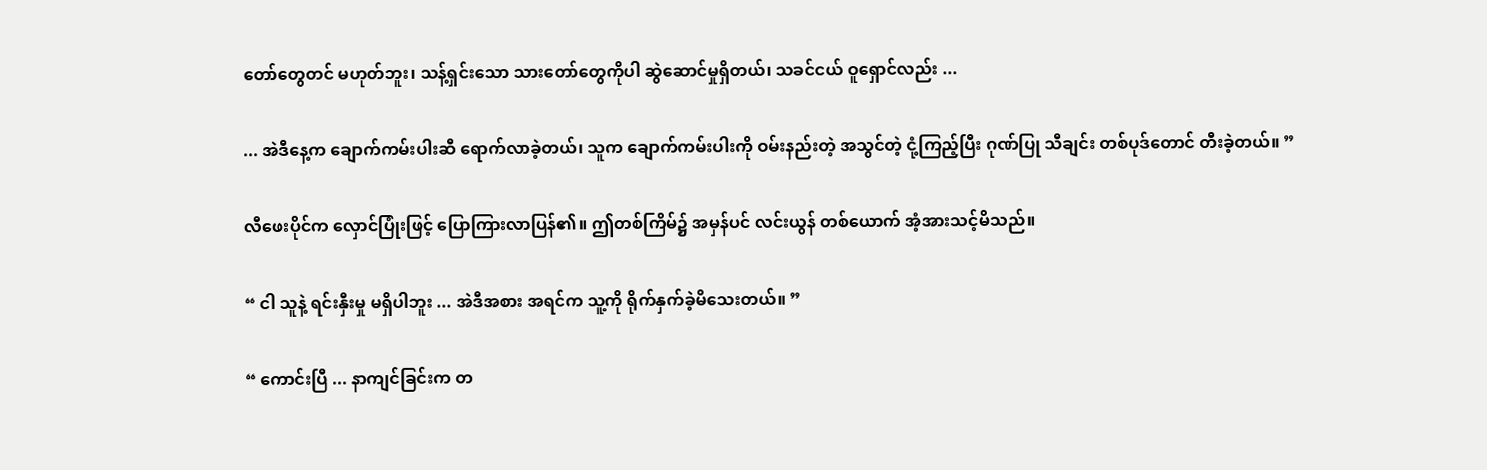တော်တွေတင် မဟုတ်ဘူး၊ သန့်ရှင်းသော သားတော်တွေကိုပါ ဆွဲဆောင်မှုရှိတယ်၊ သခင်ငယ် ဝူရှောင်လည်း ...

... အဲဒီနေ့က ချောက်ကမ်းပါးဆီ ရောက်လာခဲ့တယ်၊ သူက ချောက်ကမ်းပါးကို ဝမ်းနည်းတဲ့ အသွင်တဲ့ ငုံ့ကြည့်ပြီး ဂုဏ်ပြု သီချင်း တစ်ပုဒ်တောင် တီးခဲ့တယ်။ ”

လီဖေးပိုင်က လှောင်ပြုံးဖြင့် ပြောကြားလာပြန်၏။ ဤတစ်ကြိမ်၌ အမှန်ပင် လင်းယွန် တစ်ယောက် အံ့အားသင့်မိသည်။

“ ငါ သူနဲ့ ရင်းနှီးမှု မရှိပါဘူး ... အဲဒီအစား အရင်က သူ့ကို ရိုက်နှက်ခဲ့မိသေးတယ်။ ”

“ ကောင်းပြီ ... နာကျင်ခြင်းက တ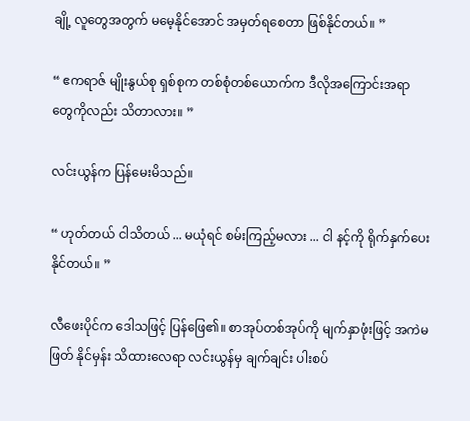ချို့ လူတွေအတွက် မမေ့နိုင်အောင် အမှတ်ရစေတာ ဖြစ်နိုင်တယ်။ ”

“ ဧကရာဇ် မျိုးနွယ်စု ရှစ်စုက တစ်စုံတစ်ယောက်က ဒီလိုအကြောင်းအရာ တွေကိုလည်း သိတာလား။ ”

လင်းယွန်က ပြန်မေးမိသည်။

“ ဟုတ်တယ် ငါသိတယ် ... မယုံရင် စမ်းကြည့်မလား ... ငါ နင့်ကို ရိုက်နှက်ပေး နိုင်တယ်။ ”

လီဖေးပိုင်က ဒေါသဖြင့် ပြန်ဖြေ၏။ စာအုပ်တစ်အုပ်ကို မျက်နှာဖုံးဖြင့် အကဲမဖြတ် နိုင်မှန်း သိထားလေရာ လင်းယွန်မှ ချက်ချင်း ပါးစပ်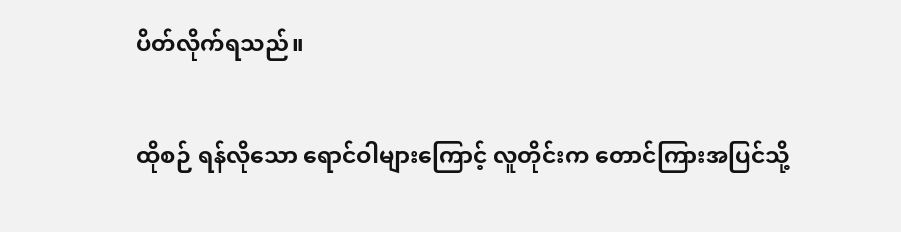ပိတ်လိုက်ရသည်။

ထိုစဉ် ရန်လိုသော ရောင်ဝါများကြောင့် လူတိုင်းက တောင်ကြားအပြင်သို့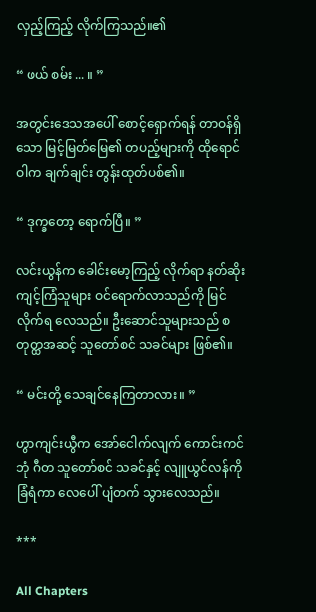လှည့်ကြည့် လိုက်ကြသည်။၏

“ ဖယ် စမ်း ... ။ ”

အတွင်းဒေသအပေါ် စောင့်ရှောက်ရန် တာဝန်ရှိသော မြင့်မြတ်မြေ၏ တပည့်များကို ထိုရောင်ဝါက ချက်ချင်း တွန်းထုတ်ပစ်၏။

“ ဒုက္ခတော့ ရောက်ပြီ။ ”

လင်းယွန်က ခေါင်းမော့ကြည့် လိုက်ရာ နတ်ဆိုးကျင့်ကြံသူများ ဝင်ရောက်လာသည်ကို မြင်လိုက်ရ လေသည်။ ဦးဆောင်သူများသည် စတုတ္ထအဆင့် သူတော်စင် သခင်များ ဖြစ်၏။

“ မင်းတို့ သေချင်နေကြတာလား။ ”

ဟွာကျင်းယွီက အော်ငေါက်လျက် ကောင်းကင်ဘုံ ဂီတ သူတော်စင် သခင်နှင့် လျူယွင်လန်ကို ခြံရံကာ လေပေါ် ပျံတက် သွားလေသည်။

***

All Chapters